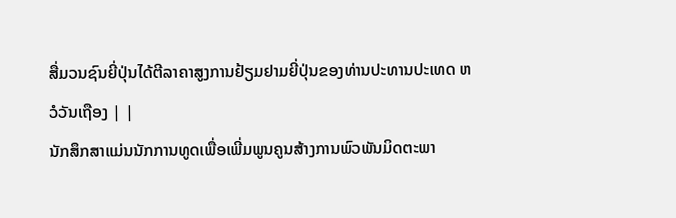ສື່ມວນຊົນຍີ່ປຸ່ນໄດ້ຕີລາຄາສູງການຢ້ຽມຢາມຍີ່ປຸ່ນຂອງທ່ານປະທານປະເທດ ຫວໍວັນເຖືອງ | |
ນັກສຶກສາແມ່ນນັກການທູດເພື່ອເພີ່ມພູນຄູນສ້າງການພົວພັນມິດຕະພາ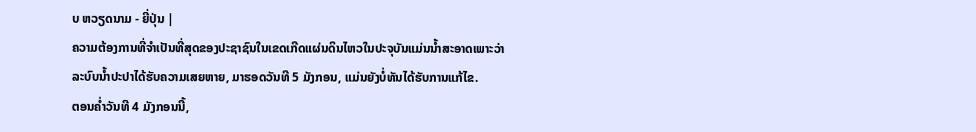ບ ຫວຽດນາມ - ຍີ່ປຸ່ນ |
ຄວາມຕ້ອງການທີ່ຈໍາເປັນທີ່ສຸດຂອງປະຊາຊົນໃນເຂດເກີດແຜ່ນດິນໄຫວໃນປະຈຸບັນແມ່ນນ້ຳສະອາດເພາະວ່າລະບົບນ້ຳປະປາໄດ້ຮັບຄວາມເສຍຫາຍ, ມາຮອດວັນທີ 5 ມັງກອນ, ແມ່ນຍັງບໍ່ທັນໄດ້ຮັບການແກ້ໄຂ.
ຕອນຄ່ຳວັນທີ 4 ມັງກອນນີ້,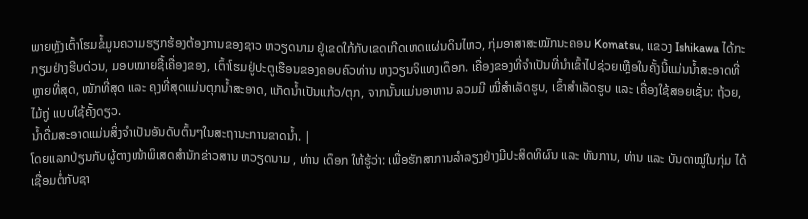ພາຍຫຼັງເຕົ້າໂຮມຂໍ້ມູນຄວາມຮຽກຮ້ອງຕ້ອງການຂອງຊາວ ຫວຽດນາມ ຢູ່ເຂດໃກ້ກັບເຂດເກີດເຫດແຜ່ນດິນໄຫວ, ກຸ່ມອາສາສະໝັກນະຄອນ Komatsu, ແຂວງ Ishikawa ໄດ້ກະກຽມຢ່າງຮີບດ່ວນ, ມອບໝາຍຊື້ເຄື່ອງຂອງ, ເຕົ້າໂຮມຢູ່ປະຕູເຮືອນຂອງຄອບຄົວທ່ານ ຫງວຽນຈິແທງເດຶອກ. ເຄື່ອງຂອງທີ່ຈຳເປັນທີ່ນຳເຂົ້າໄປຊ່ວຍເຫຼືອໃນຄັ້ງນີ້ແມ່ນນ້ຳສະອາດທີ່ຫຼາຍທີ່ສຸດ, ໜັກທີ່ສຸດ ແລະ ຄຸງທີ່ສຸດແມ່ນຕຸກນ້ຳສະອາດ, ແກັດນ້ຳເປັນແກ້ວ/ຕຸກ, ຈາກນັ້ນແມ່ນອາຫານ ລວມມີ ໝີ່ສຳເລັດຮູບ, ເຂົ້າສຳເລັດຮູບ ແລະ ເຄື່ອງໃຊ້ສອຍເຊັ່ນ: ຖ້ວຍ, ໄມ້ຖູ່ ແບບໃຊ້ຄັ້ງດຽວ.
ນ້ຳດື່ມສະອາດແມ່ນສິ່ງຈຳເປັນອັນດັບຕົ້ນໆໃນສະຖານະການຂາດນ້ຳ. |
ໂດຍແລກປ່ຽນກັບຜູ້ຕາງໜ້າພິເສດສຳນັກຂ່າວສານ ຫວຽດນາມ , ທ່ານ ເດຶອກ ໃຫ້ຮູ້ວ່າ: ເພື່ອຮັກສາການລຳລຽງຢ່າງມີປະສິດທິຜົນ ແລະ ທັນການ, ທ່ານ ແລະ ບັນດາໝູ່ໃນກຸ່ມ ໄດ້ເຊື່ອມຕໍ່ກັບຊາ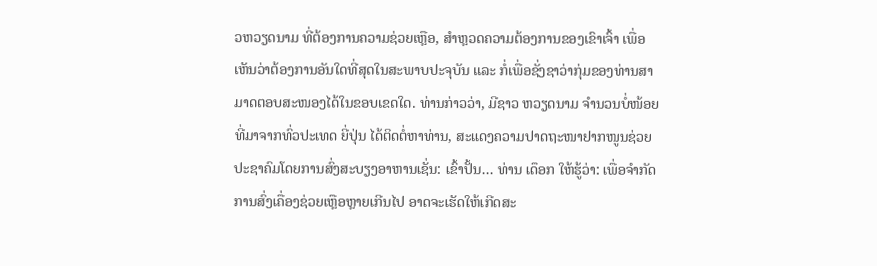ວຫວຽດນາມ ທີ່ຕ້ອງການຄວາມຊ່ວຍເຫຼືອ, ສຳຫຼວດຄວາມຕ້ອງການຂອງເຂົາເຈົ້າ ເພື່ອເຫັນວ່າຕ້ອງການອັນໃດທີ່ສຸດໃນສະພາບປະຈຸບັນ ແລະ ກໍ່ເພື່ອຊັ່ງຊາວ່າກຸ່ມຂອງທ່ານສາມາດຕອບສະໜອງໄດ້ໃນຂອບເຂດໃດ. ທ່ານກ່າວວ່າ, ມີຊາວ ຫວຽດນາມ ຈຳນວນບໍ່ໜ້ອຍທີ່ມາຈາກທົ່ວປະເທດ ຍີ່ປຸ່ນ ໄດ້ຕິດຕໍ່ຫາທ່ານ, ສະແດງຄວາມປາດຖະໜາຢາກໜູນຊ່ວຍປະຊາຄົມໂດຍການສົ່ງສະບຽງອາຫານເຊັ່ນ: ເຂົ້າປັ້ນ... ທ່ານ ເດຶອກ ໃຫ້ຮູ້ວ່າ: ເພື່ອຈຳກັດການສົ່ງເຄື່ອງຊ່ວຍເຫຼືອຫຼາຍເກີນໄປ ອາດຈະເຮັດໃຫ້ເກີດສະ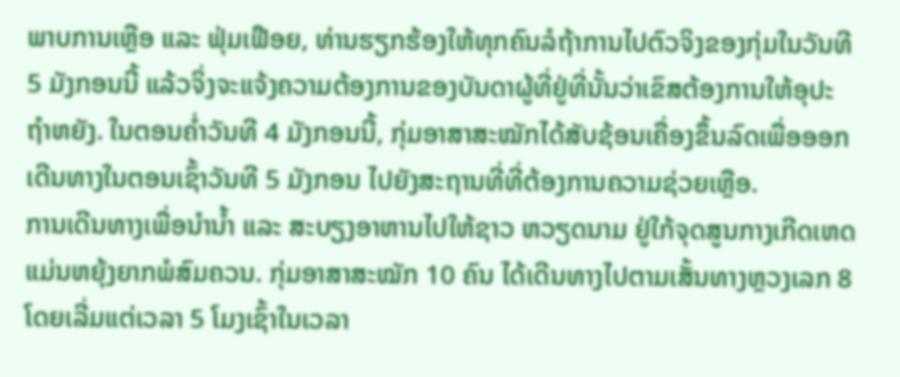ພາບການເຫຼືອ ແລະ ຟຸ່ມເຟືອຍ, ທ່ານຮຽກຮ້ອງໃຫ້ທຸກຄົນລໍຖ້າການໄປຕົວຈິງຂອງກຸ່ມໃນວັນທີ 5 ມັງກອນນີ້ ແລ້ວຈິ່ງຈະແຈ້ງຄວາມຕ້ອງການຂອງບັນດາຜູ້ທີ່ຢູ່ທີ່ນັ້ນວ່າເຂົສຕ້ອງການໃຫ້ອຸປະຖຳຫຍັງ. ໃນຕອນຄ່ຳວັນທີ 4 ມັງກອນນີ້, ກຸ່ມອາສາສະໝັກໄດ້ສັບຊ້ອນເຄື່ອງຂຶ້ນລົດເພື່ອອອກເດີນທາງໃນຕອນເຊົ້າວັນທີ 5 ມັງກອນ ໄປຍັງສະຖານທີ່ທີ່ຕ້ອງການຄວາມຊ່ວຍເຫຼືອ.
ການເດີນທາງເພື່ອນຳນ້ຳ ແລະ ສະບຽງອາຫານໄປໃຫ້ຊາວ ຫວຽດນາມ ຢູ່ໃກ້ຈຸດສູນກາງເກີດເຫດແມ່ນຫຍຸ້ງຍາກພໍສົມຄວນ. ກຸ່ມອາສາສະໝັກ 10 ຄົນ ໄດ້ເດີນທາງໄປຕາມເສັ້ນທາງຫຼວງເລກ 8 ໂດຍເລີ່ມແຕ່ເວລາ 5 ໂມງເຊົ້າໃນເວລາ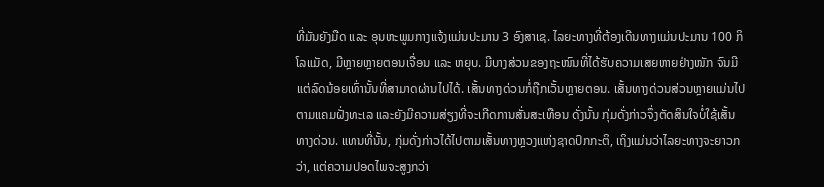ທີ່ມັນຍັງມືດ ແລະ ອຸນຫະພູມກາງແຈ້ງແມ່ນປະມານ 3 ອົງສາເຊ. ໄລຍະທາງທີ່ຕ້ອງເດີນທາງແມ່ນປະມານ 100 ກິໂລແມັດ, ມີຫຼາຍຫຼາຍຕອນເຈື່ອນ ແລະ ຫຍຸບ. ມີບາງສ່ວນຂອງຖະໜົນທີ່ໄດ້ຮັບຄວາມເສຍຫາຍຢ່າງໜັກ ຈົນມີແຕ່ລົດນ້ອຍເທົ່ານັ້ນທີ່ສາມາດຜ່ານໄປໄດ້. ເສັ້ນທາງດ່ວນກໍ່ຖືກເວັ້ນຫຼາຍຕອນ. ເສັ້ນທາງດ່ວນສ່ວນຫຼາຍແມ່ນໄປຕາມແຄມຝັ່ງທະເລ ແລະຍັງມີຄວາມສ່ຽງທີ່ຈະເກີດການສັ່ນສະເທືອນ ດັ່ງນັ້ນ ກຸ່ມດັ່ງກ່າວຈຶ່ງຕັດສິນໃຈບໍ່ໃຊ້ເສັ້ນທາງດ່ວນ. ແທນທີ່ນັ້ນ, ກຸ່ມດັ່ງກ່າວໄດ້ໄປຕາມເສັ້ນທາງຫຼວງແຫ່ງຊາດປົກກະຕິ, ເຖິງແມ່ນວ່າໄລຍະທາງຈະຍາວກວ່າ, ແຕ່ຄວາມປອດໄພຈະສູງກວ່າ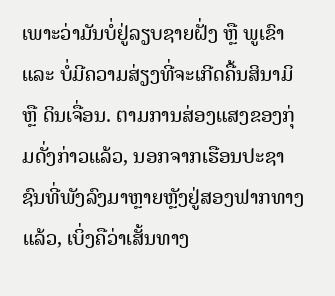ເພາະວ່າມັນບໍ່ຢູ່ລຽບຊາຍຝັ່ງ ຫຼື ພູເຂົາ ແລະ ບໍ່ມີຄວາມສ່ຽງທີ່ຈະເກີດຄື້ນສິນາມິ ຫຼື ດິນເຈື່ອນ. ຕາມການສ່ອງແສງຂອງກຸ່ມດັ່ງກ່າວແລ້ວ, ນອກຈາກເຮືອນປະຊາຊົນທີ່ພັງລົງມາຫຼາຍຫຼັງຢູ່ສອງຟາກທາງແລ້ວ, ເບິ່ງຄືວ່າເສັ້ນທາງ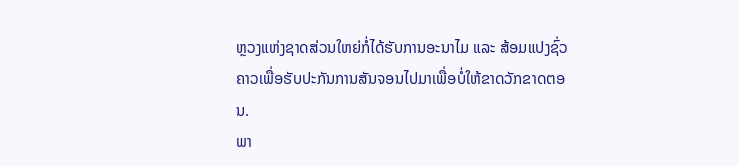ຫຼວງແຫ່ງຊາດສ່ວນໃຫຍ່ກໍ່ໄດ້ຮັບການອະນາໄມ ແລະ ສ້ອມແປງຊົ່ວຄາວເພື່ອຮັບປະກັນການສັນຈອນໄປມາເພື່ອບໍ່ໃຫ້ຂາດວັກຂາດຕອນ.
ພາ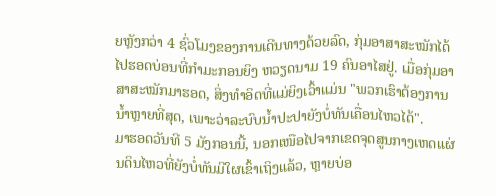ຍຫຼັງກວ່າ 4 ຊົ່ວໂມງຂອງການເດີນທາງດ້ວຍລົດ, ກຸ່ມອາສາສະໝັກໄດ້ໄປຮອດບ່ອນທີ່ກຳມະກອນຍິງ ຫວຽດນາມ 19 ຄົນອາໄສຢູ່. ເມື່ອກຸ່ມອາສາສະໝັກມາຮອດ, ສິ່ງທຳອິດທີ່ແມ່ຍິງເວົ້າແມ່ນ "ພວກເຮົາຕ້ອງການນ້ຳຫຼາຍທີ່ສຸດ, ເພາະວ່າລະບົບນ້ຳປະປາຍັງບໍ່ທັນເຄື່ອນໄຫວໄດ້".
ມາຮອດວັນທີ 5 ມັງກອນນີ້, ນອກເໜືອໄປຈາກເຂດຈຸດສູນກາງເຫດແຜ່ນດິນໄຫວທີ່ຍັງບໍ່ທັນມີໃຜເຂົ້າເຖິງແລ້ວ, ຫຼາຍບ່ອ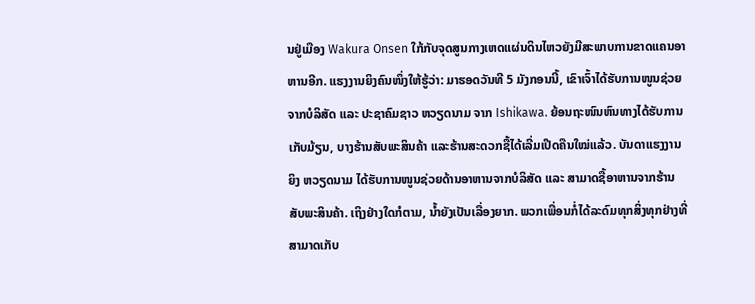ນຢູ່ເມືອງ Wakura Onsen ໃກ້ກັບຈຸດສູນກາງເຫດແຜ່ນດິນໄຫວຍັງມີສະພາບການຂາດແຄນອາຫານອີກ. ແຮງງານຍິງຄົນໜຶ່ງໃຫ້ຮູ້ວ່າ: ມາຮອດວັນທີ 5 ມັງກອນນີ້, ເຂົາເຈົ້າໄດ້ຮັບການໜູນຊ່ວຍຈາກບໍລິສັດ ແລະ ປະຊາຄົມຊາວ ຫວຽດນາມ ຈາກ Ishikawa. ຍ້ອນຖະໜົນຫົນທາງໄດ້ຮັບການເກັບມ້ຽນ, ບາງຮ້ານສັບພະສິນຄ້າ ແລະຮ້ານສະດວກຊື້ໄດ້ເລີ່ມເປີດຄືນໃໝ່ແລ້ວ. ບັນດາແຮງງານຍິງ ຫວຽດນາມ ໄດ້ຮັບການໜູນຊ່ວຍດ້ານອາຫານຈາກບໍລິສັດ ແລະ ສາມາດຊື້ອາຫານຈາກຮ້ານສັບພະສິນຄ້າ. ເຖິງຢ່າງໃດກໍຕາມ, ນ້ຳຍັງເປັນເລື່ອງຍາກ. ພວກເພື່ອນກໍ່ໄດ້ລະດົມທຸກສິ່ງທຸກຢ່າງທີ່ສາມາດເກັບ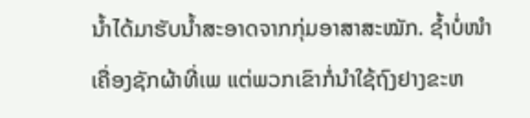ນ້ຳໄດ້ມາຮັບນ້ຳສະອາດຈາກກຸ່ມອາສາສະໝັກ. ຊ້ຳບໍ່ໜຳເຄື່ອງຊັກຜ້າທີ່ເພ ແຕ່ພວກເຂົາກໍ່ນໍາໃຊ້ຖົງຢາງຂະຫ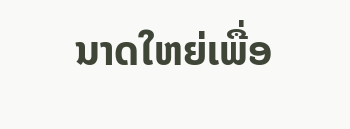ນາດໃຫຍ່ເພື່ອ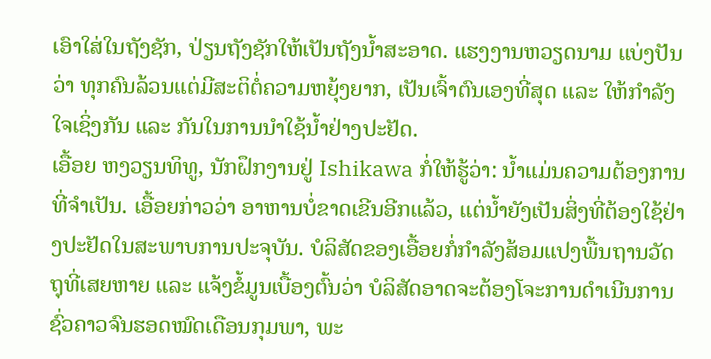ເອົາໃສ່ໃນຖັງຊັກ, ປ່ຽນຖັງຊັກໃຫ້ເປັນຖັງນ້ຳສະອາດ. ແຮງງານຫວຽດນາມ ແບ່ງປັນວ່າ ທຸກຄົນລ້ວນແຕ່ມີສະຕິຕໍ່ຄວາມຫຍຸ້ງຍາກ, ເປັນເຈົ້າຕົນເອງທີ່ສຸດ ແລະ ໃຫ້ກຳລັງໃຈເຊິ່ງກັນ ແລະ ກັນໃນການນຳໃຊ້ນ້ຳຢ່າງປະຢັດ.
ເອື້ອຍ ຫງວຽນທິທູ, ນັກຝຶກງານຢູ່ Ishikawa ກໍ່ໃຫ້ຮູ້ວ່າ: ນ້ຳແມ່ນຄວາມຕ້ອງການທີ່ຈຳເປັນ. ເອື້ອຍກ່າວວ່າ ອາຫານບໍ່ຂາດເຂີນອີກແລ້ວ, ແຕ່ນ້ຳຍັງເປັນສິ່ງທີ່ຕ້ອງໃຊ້ຢ່າງປະຢັດໃນສະພາບການປະຈຸບັນ. ບໍລິສັດຂອງເອື້ອຍກໍ່ກໍາລັງສ້ອມແປງພື້ນຖານວັດຖຸທີ່ເສຍຫາຍ ແລະ ແຈ້ງຂໍ້ມູນເບື້ອງຕົ້ນວ່າ ບໍລິສັດອາດຈະຕ້ອງໂຈະການດໍາເນີນການຊົ່ວຄາວຈົນຮອດໝົດເດືອນກຸມພາ, ພະ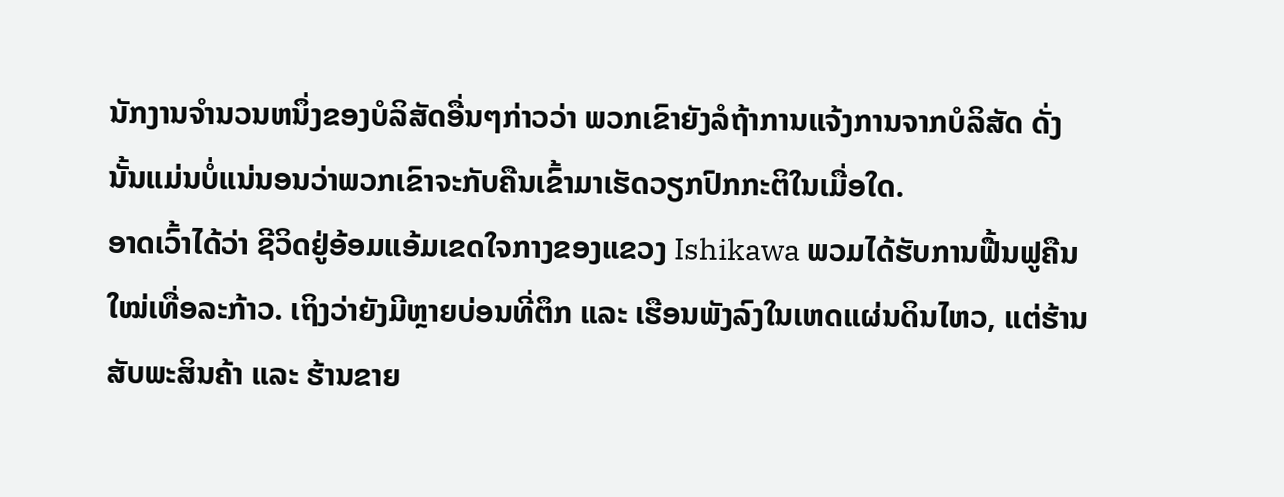ນັກງານຈໍານວນຫນຶ່ງຂອງບໍລິສັດອື່ນໆກ່າວວ່າ ພວກເຂົາຍັງລໍຖ້າການແຈ້ງການຈາກບໍລິສັດ ດັ່ງນັ້ນແມ່ນບໍ່ແນ່ນອນວ່າພວກເຂົາຈະກັບຄືນເຂົ້າມາເຮັດວຽກປົກກະຕິໃນເມື່ອໃດ.
ອາດເວົ້າໄດ້ວ່າ ຊີວິດຢູ່ອ້ອມແອ້ມເຂດໃຈກາງຂອງແຂວງ Ishikawa ພວມໄດ້ຮັບການຟື້ນຟູຄືນໃໝ່ເທື່ອລະກ້າວ. ເຖິງວ່າຍັງມີຫຼາຍບ່ອນທີ່ຕຶກ ແລະ ເຮືອນພັງລົງໃນເຫດແຜ່ນດິນໄຫວ, ແຕ່ຮ້ານສັບພະສິນຄ້າ ແລະ ຮ້ານຂາຍ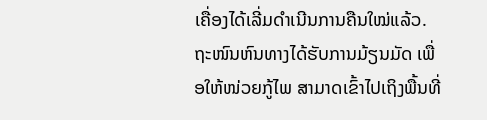ເຄື່ອງໄດ້ເລີ່ມດຳເນີນການຄືນໃໝ່ແລ້ວ. ຖະໜົນຫົນທາງໄດ້ຮັບການມ້ຽນມັດ ເພື່ອໃຫ້ໜ່ວຍກູ້ໄພ ສາມາດເຂົ້າໄປເຖິງພື້ນທີ່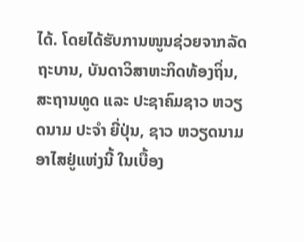ໄດ້. ໂດຍໄດ້ຮັບການໜູນຊ່ວຍຈາກລັດຖະບານ, ບັນດາວິສາຫະກິດທ້ອງຖິ່ນ, ສະຖານທູດ ແລະ ປະຊາຄົມຊາວ ຫວຽດນາມ ປະຈຳ ຍີ່ປຸ່ນ, ຊາວ ຫວຽດນາມ ອາໄສຢູ່ແຫ່ງນີ້ ໃນເບື້ອງ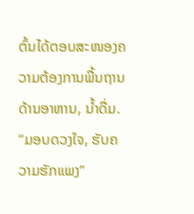ຕົ້ນໄດ້ຕອບສະໜອງຄວາມຕ້ອງການພື້ນຖານດ້ານອາຫານ, ນ້ຳດື່ມ. “ມອບດວງໃຈ, ຮັບຄວາມຮັກແພງ”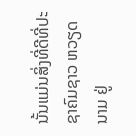ນັ້ນແມ່ນສິ່ງທີ່ດີທີ່ປະຊາຄົມຊາວ ຫວຽດນາມ ຢູ່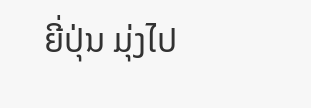ຍີ່ປຸ່ນ ມຸ່ງໄປ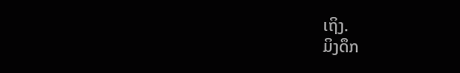ເຖິງ.
ມິງດຶກ